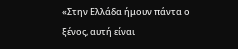«Στην Ελλάδα ήμουν πάντα ο ξένος, αυτή είναι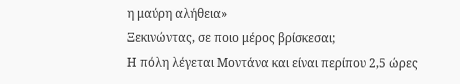η μαύρη αλήθεια»
Ξεκινώντας, σε ποιο μέρος βρίσκεσαι;
Η πόλη λέγεται Μοντάνα και είναι περίπου 2,5 ώρες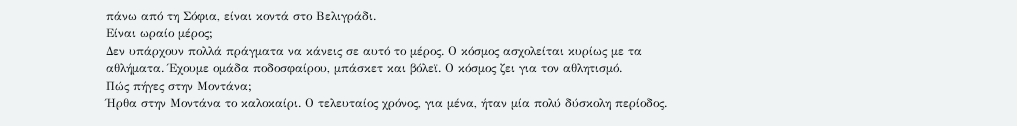πάνω από τη Σόφια, είναι κοντά στο Βελιγράδι.
Είναι ωραίο μέρος;
Δεν υπάρχουν πολλά πράγματα να κάνεις σε αυτό το μέρος. Ο κόσμος ασχολείται κυρίως με τα αθλήματα. Έχουμε ομάδα ποδοσφαίρου, μπάσκετ και βόλεϊ. Ο κόσμος ζει για τον αθλητισμό.
Πώς πήγες στην Μοντάνα;
Ήρθα στην Μοντάνα το καλοκαίρι. Ο τελευταίος χρόνος, για μένα, ήταν μία πολύ δύσκολη περίοδος.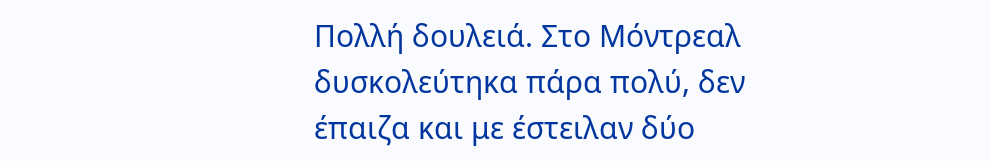Πολλή δουλειά. Στο Μόντρεαλ δυσκολεύτηκα πάρα πολύ, δεν έπαιζα και με έστειλαν δύο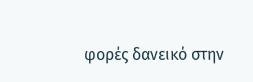φορές δανεικό στην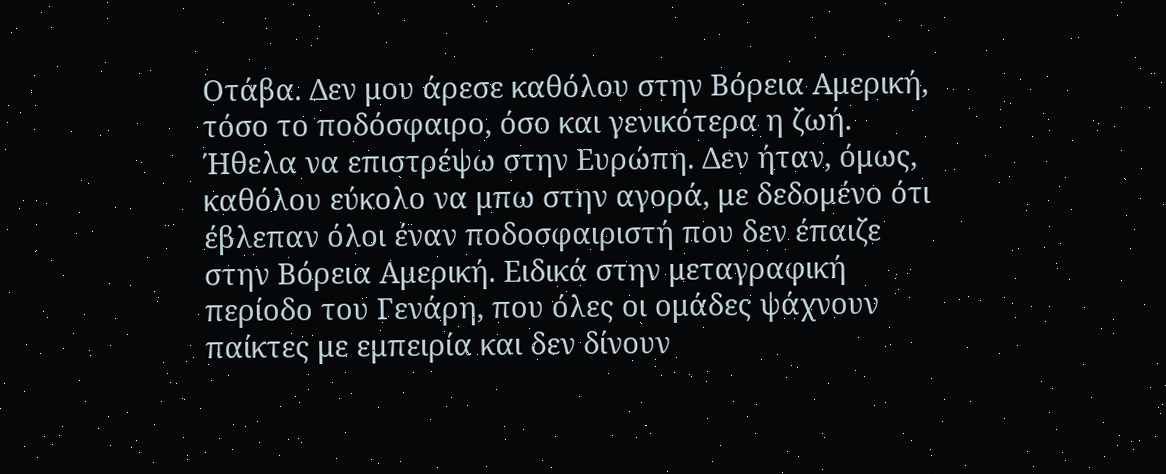Οτάβα. Δεν μου άρεσε καθόλου στην Βόρεια Αμερική, τόσο το ποδόσφαιρο, όσο και γενικότερα η ζωή. Ήθελα να επιστρέψω στην Ευρώπη. Δεν ήταν, όμως, καθόλου εύκολο να μπω στην αγορά, με δεδομένο ότι έβλεπαν όλοι έναν ποδοσφαιριστή που δεν έπαιζε στην Βόρεια Αμερική. Ειδικά στην μεταγραφική περίοδο του Γενάρη, που όλες οι ομάδες ψάχνουν παίκτες με εμπειρία και δεν δίνουν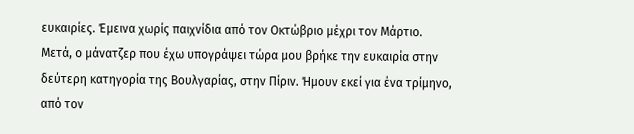ευκαιρίες. Έμεινα χωρίς παιχνίδια από τον Οκτώβριο μέχρι τον Μάρτιο. Μετά, ο μάνατζερ που έχω υπογράψει τώρα μου βρήκε την ευκαιρία στην δεύτερη κατηγορία της Βουλγαρίας, στην Πίριν. Ήμουν εκεί για ένα τρίμηνο, από τον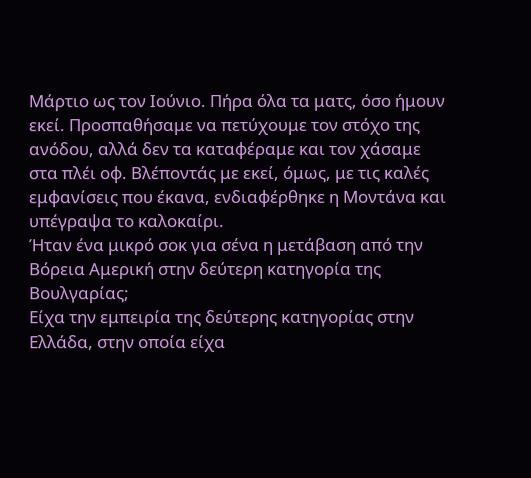Μάρτιο ως τον Ιούνιο. Πήρα όλα τα ματς, όσο ήμουν εκεί. Προσπαθήσαμε να πετύχουμε τον στόχο της ανόδου, αλλά δεν τα καταφέραμε και τον χάσαμε στα πλέι οφ. Βλέποντάς με εκεί, όμως, με τις καλές εμφανίσεις που έκανα, ενδιαφέρθηκε η Μοντάνα και υπέγραψα το καλοκαίρι.
Ήταν ένα μικρό σοκ για σένα η μετάβαση από την Βόρεια Αμερική στην δεύτερη κατηγορία της Βουλγαρίας;
Είχα την εμπειρία της δεύτερης κατηγορίας στην Ελλάδα, στην οποία είχα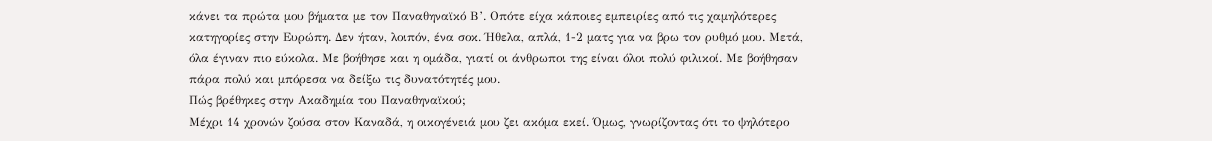κάνει τα πρώτα μου βήματα με τον Παναθηναϊκό Β’. Οπότε είχα κάποιες εμπειρίες από τις χαμηλότερες κατηγορίες στην Ευρώπη. Δεν ήταν, λοιπόν, ένα σοκ. Ήθελα, απλά, 1-2 ματς για να βρω τον ρυθμό μου. Μετά, όλα έγιναν πιο εύκολα. Με βοήθησε και η ομάδα, γιατί οι άνθρωποι της είναι όλοι πολύ φιλικοί. Με βοήθησαν πάρα πολύ και μπόρεσα να δείξω τις δυνατότητές μου.
Πώς βρέθηκες στην Ακαδημία του Παναθηναϊκού;
Μέχρι 14 χρονών ζούσα στον Καναδά, η οικογένειά μου ζει ακόμα εκεί. Όμως, γνωρίζοντας ότι το ψηλότερο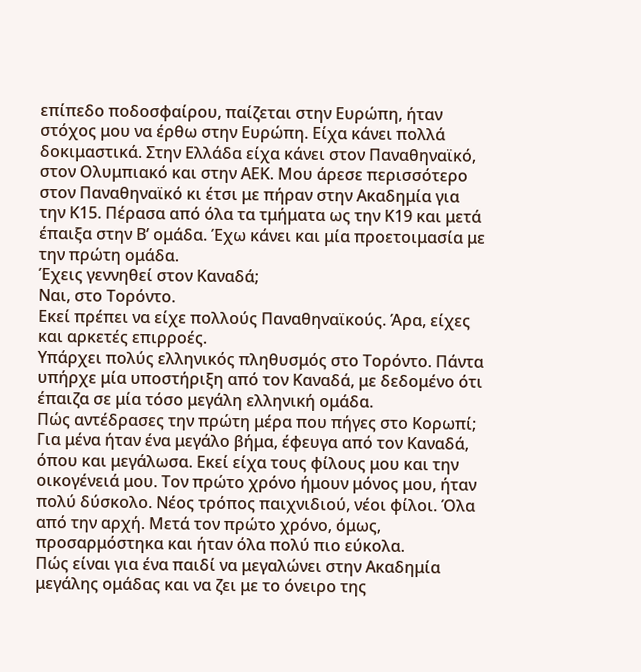επίπεδο ποδοσφαίρου, παίζεται στην Ευρώπη, ήταν στόχος μου να έρθω στην Ευρώπη. Είχα κάνει πολλά δοκιμαστικά. Στην Ελλάδα είχα κάνει στον Παναθηναϊκό, στον Ολυμπιακό και στην ΑΕΚ. Μου άρεσε περισσότερο στον Παναθηναϊκό κι έτσι με πήραν στην Ακαδημία για την Κ15. Πέρασα από όλα τα τμήματα ως την Κ19 και μετά έπαιξα στην Β’ ομάδα. Έχω κάνει και μία προετοιμασία με την πρώτη ομάδα.
Έχεις γεννηθεί στον Καναδά;
Ναι, στο Τορόντο.
Εκεί πρέπει να είχε πολλούς Παναθηναϊκούς. Άρα, είχες και αρκετές επιρροές.
Υπάρχει πολύς ελληνικός πληθυσμός στο Τορόντο. Πάντα υπήρχε μία υποστήριξη από τον Καναδά, με δεδομένο ότι έπαιζα σε μία τόσο μεγάλη ελληνική ομάδα.
Πώς αντέδρασες την πρώτη μέρα που πήγες στο Κορωπί;
Για μένα ήταν ένα μεγάλο βήμα, έφευγα από τον Καναδά, όπου και μεγάλωσα. Εκεί είχα τους φίλους μου και την οικογένειά μου. Τον πρώτο χρόνο ήμουν μόνος μου, ήταν πολύ δύσκολο. Νέος τρόπος παιχνιδιού, νέοι φίλοι. Όλα από την αρχή. Μετά τον πρώτο χρόνο, όμως, προσαρμόστηκα και ήταν όλα πολύ πιο εύκολα.
Πώς είναι για ένα παιδί να μεγαλώνει στην Ακαδημία μεγάλης ομάδας και να ζει με το όνειρο της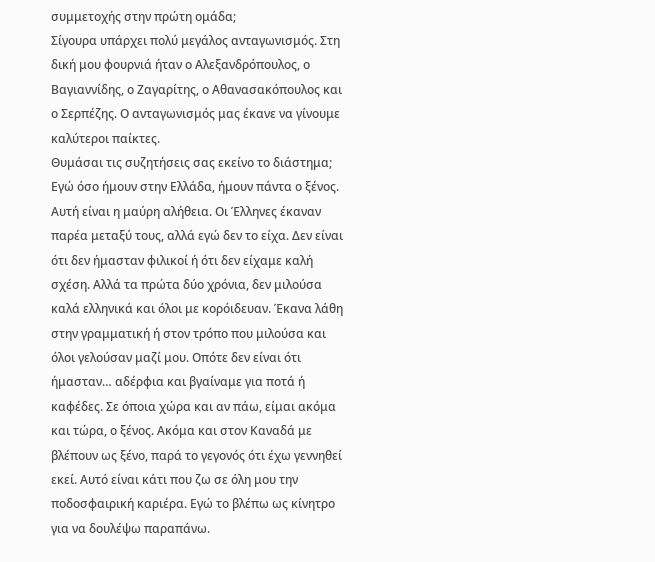συμμετοχής στην πρώτη ομάδα;
Σίγουρα υπάρχει πολύ μεγάλος ανταγωνισμός. Στη δική μου φουρνιά ήταν ο Αλεξανδρόπουλος, ο Βαγιαννίδης, ο Ζαγαρίτης, ο Αθανασακόπουλος και ο Σερπέζης. Ο ανταγωνισμός μας έκανε να γίνουμε καλύτεροι παίκτες.
Θυμάσαι τις συζητήσεις σας εκείνο το διάστημα;
Εγώ όσο ήμουν στην Ελλάδα, ήμουν πάντα ο ξένος. Αυτή είναι η μαύρη αλήθεια. Οι Έλληνες έκαναν παρέα μεταξύ τους, αλλά εγώ δεν το είχα. Δεν είναι ότι δεν ήμασταν φιλικοί ή ότι δεν είχαμε καλή σχέση. Αλλά τα πρώτα δύο χρόνια, δεν μιλούσα καλά ελληνικά και όλοι με κορόιδευαν. Έκανα λάθη στην γραμματική ή στον τρόπο που μιλούσα και όλοι γελούσαν μαζί μου. Οπότε δεν είναι ότι ήμασταν… αδέρφια και βγαίναμε για ποτά ή καφέδες. Σε όποια χώρα και αν πάω, είμαι ακόμα και τώρα, ο ξένος. Ακόμα και στον Καναδά με βλέπουν ως ξένο, παρά το γεγονός ότι έχω γεννηθεί εκεί. Αυτό είναι κάτι που ζω σε όλη μου την ποδοσφαιρική καριέρα. Εγώ το βλέπω ως κίνητρο για να δουλέψω παραπάνω.